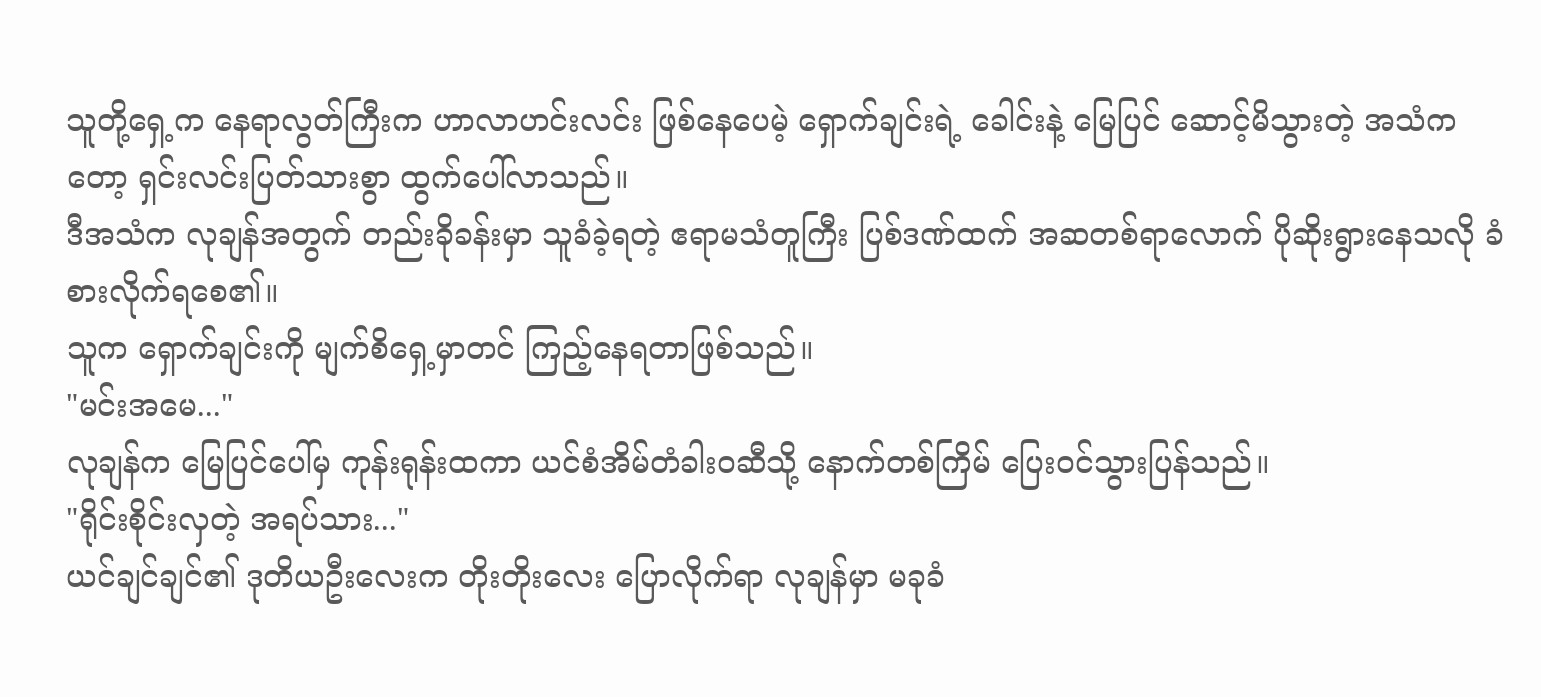သူတို့ရှေ့က နေရာလွတ်ကြီးက ဟာလာဟင်းလင်း ဖြစ်နေပေမဲ့ ရှောက်ချင်းရဲ့ ခေါင်းနဲ့ မြေပြင် ဆောင့်မိသွားတဲ့ အသံကတော့ ရှင်းလင်းပြတ်သားစွာ ထွက်ပေါ်လာသည်။
ဒီအသံက လုချန်အတွက် တည်းခိုခန်းမှာ သူခံခဲ့ရတဲ့ ဧရာမသံတူကြီး ပြစ်ဒဏ်ထက် အဆတစ်ရာလောက် ပိုဆိုးရွားနေသလို ခံစားလိုက်ရစေ၏။
သူက ရှောက်ချင်းကို မျက်စိရှေ့မှာတင် ကြည့်နေရတာဖြစ်သည်။
"မင်းအမေ..."
လုချန်က မြေပြင်ပေါ်မှ ကုန်းရုန်းထကာ ယင်စံအိမ်တံခါးဝဆီသို့ နောက်တစ်ကြိမ် ပြေးဝင်သွားပြန်သည်။
"ရိုင်းစိုင်းလှတဲ့ အရပ်သား..."
ယင်ချင်ချင်၏ ဒုတိယဦးလေးက တိုးတိုးလေး ပြောလိုက်ရာ လုချန်မှာ မခုခံ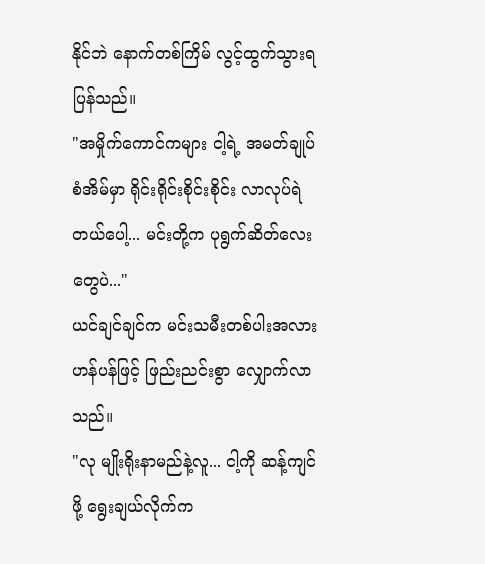နိုင်ဘဲ နောက်တစ်ကြိမ် လွင့်ထွက်သွားရပြန်သည်။
"အမှိုက်ကောင်ကများ ငါ့ရဲ့ အမတ်ချုပ်စံအိမ်မှာ ရိုင်းရိုင်းစိုင်းစိုင်း လာလုပ်ရဲတယ်ပေါ့... မင်းတို့က ပုရွက်ဆိတ်လေးတွေပဲ..."
ယင်ချင်ချင်က မင်းသမီးတစ်ပါးအလား ဟန်ပန်ဖြင့် ဖြည်းညင်းစွာ လျှောက်လာသည်။
"လု မျိုးရိုးနာမည်နဲ့လူ... ငါ့ကို ဆန့်ကျင်ဖို့ ရွေးချယ်လိုက်က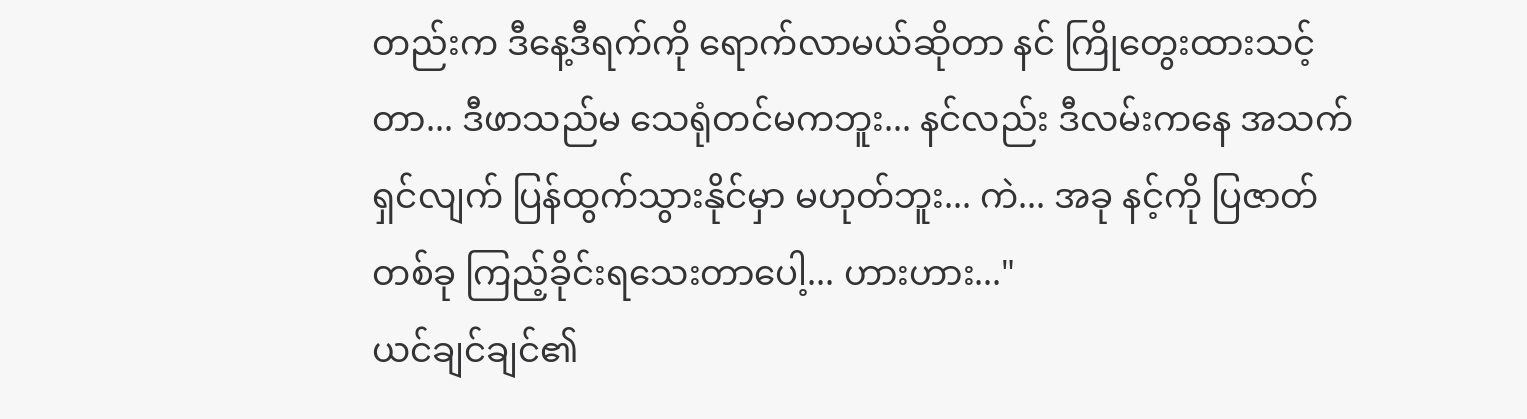တည်းက ဒီနေ့ဒီရက်ကို ရောက်လာမယ်ဆိုတာ နင် ကြိုတွေးထားသင့်တာ... ဒီဖာသည်မ သေရုံတင်မကဘူး... နင်လည်း ဒီလမ်းကနေ အသက်ရှင်လျက် ပြန်ထွက်သွားနိုင်မှာ မဟုတ်ဘူး... ကဲ... အခု နင့်ကို ပြဇာတ်တစ်ခု ကြည့်ခိုင်းရသေးတာပေါ့... ဟားဟား..."
ယင်ချင်ချင်၏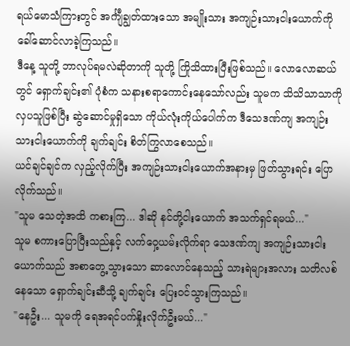ရယ်မောသံကြားတွင် အင်္ကျီချွတ်ထားသော အမျိုးသား အကျဉ်းသားငါးယောက်ကို ခေါ်ဆောင်လာခဲ့ကြသည်။
ဒီနေ့ သူတို့ ဘာလုပ်ရမလဲဆိုတာကို သူတို့ ကြိုသိထားပြီးဖြစ်သည်။ လောလောဆယ်တွင် ရှောက်ချင်း၏ ပုံစံက သနားစရာကောင်းနေသော်လည်း သူမက သိသိသာသာကို လှပသူဖြစ်ပြီး ဆွဲဆောင်မှုရှိသော ကိုယ်လုံးကိုယ်ပေါက်က ဒီသေဒဏ်ကျ အကျဉ်းသားငါးယောက်ကို ချက်ချင်း စိတ်ကြွလာစေသည်။
ယင်ချင်ချင်က လှည့်လိုက်ပြီး အကျဉ်းသားငါးယောက်အနားမှ ဖြတ်သွားရင်း ပြောလိုက်သည်။
"သူမ သေတဲ့အထိ ကစားကြ... ဒါဆို နင်တို့ငါးယောက် အသက်ရှင်ရမယ်..."
သူမ စကားပြောပြီးသည်နှင့် လက်ဝှေ့ယမ်းလိုက်ရာ သေဒဏ်ကျ အကျဉ်းသားငါးယောက်သည် အစာတွေ့သွားသော ဆာလောင်နေသည့် သားရဲများအလား သတိလစ်နေသော ရှောက်ချင်းဆီသို့ ချက်ချင်း ပြေးဝင်သွားကြသည်။
"နေဦး... သူမကို ရေအရင်ပက်နှိုးလိုက်ဦးမယ်..."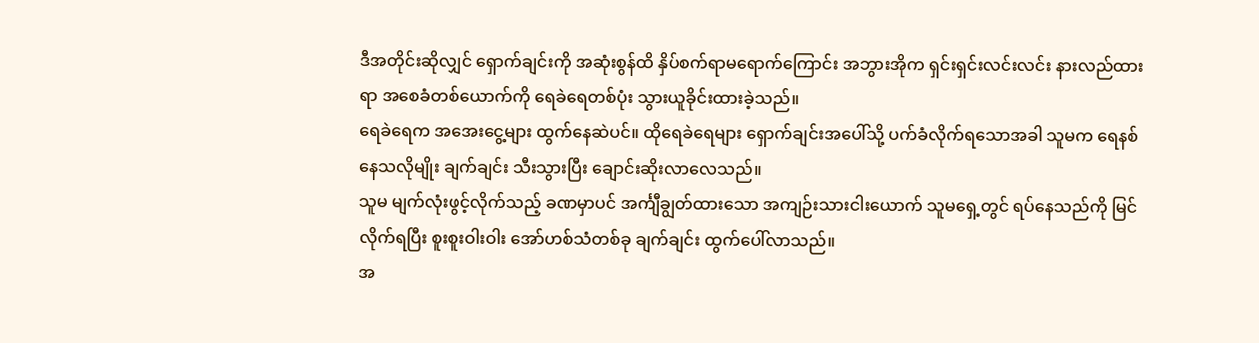ဒီအတိုင်းဆိုလျှင် ရှောက်ချင်းကို အဆုံးစွန်ထိ နှိပ်စက်ရာမရောက်ကြောင်း အဘွားအိုက ရှင်းရှင်းလင်းလင်း နားလည်ထားရာ အစေခံတစ်ယောက်ကို ရေခဲရေတစ်ပုံး သွားယူခိုင်းထားခဲ့သည်။
ရေခဲရေက အအေးငွေ့များ ထွက်နေဆဲပင်။ ထိုရေခဲရေများ ရှောက်ချင်းအပေါ်သို့ ပက်ခံလိုက်ရသောအခါ သူမက ရေနစ်နေသလိုမျိုး ချက်ချင်း သီးသွားပြီး ချောင်းဆိုးလာလေသည်။
သူမ မျက်လုံးဖွင့်လိုက်သည့် ခဏမှာပင် အင်္ကျီချွတ်ထားသော အကျဉ်းသားငါးယောက် သူမရှေ့တွင် ရပ်နေသည်ကို မြင်လိုက်ရပြီး စူးစူးဝါးဝါး အော်ဟစ်သံတစ်ခု ချက်ချင်း ထွက်ပေါ်လာသည်။
အ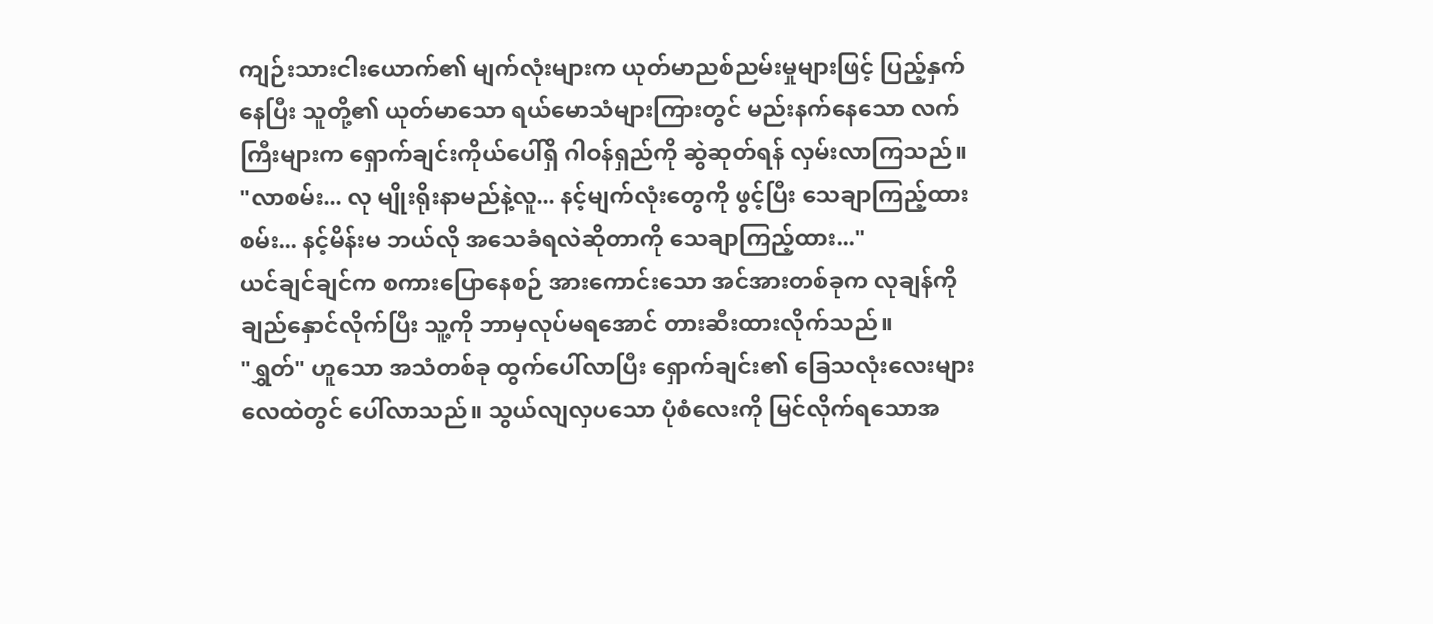ကျဉ်းသားငါးယောက်၏ မျက်လုံးများက ယုတ်မာညစ်ညမ်းမှုများဖြင့် ပြည့်နှက်နေပြီး သူတို့၏ ယုတ်မာသော ရယ်မောသံများကြားတွင် မည်းနက်နေသော လက်ကြီးများက ရှောက်ချင်းကိုယ်ပေါ်ရှိ ဂါဝန်ရှည်ကို ဆွဲဆုတ်ရန် လှမ်းလာကြသည်။
"လာစမ်း... လု မျိုးရိုးနာမည်နဲ့လူ... နင့်မျက်လုံးတွေကို ဖွင့်ပြီး သေချာကြည့်ထားစမ်း... နင့်မိန်းမ ဘယ်လို အသေခံရလဲဆိုတာကို သေချာကြည့်ထား..."
ယင်ချင်ချင်က စကားပြောနေစဉ် အားကောင်းသော အင်အားတစ်ခုက လုချန်ကို ချည်နှောင်လိုက်ပြီး သူ့ကို ဘာမှလုပ်မရအောင် တားဆီးထားလိုက်သည်။
"ရွှတ်" ဟူသော အသံတစ်ခု ထွက်ပေါ်လာပြီး ရှောက်ချင်း၏ ခြေသလုံးလေးများ လေထဲတွင် ပေါ်လာသည်။ သွယ်လျလှပသော ပုံစံလေးကို မြင်လိုက်ရသောအ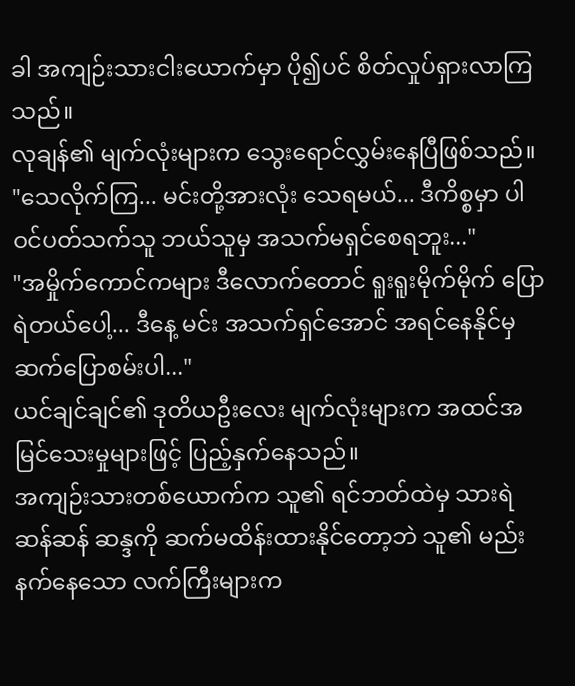ခါ အကျဉ်းသားငါးယောက်မှာ ပို၍ပင် စိတ်လှုပ်ရှားလာကြသည်။
လုချန်၏ မျက်လုံးများက သွေးရောင်လွှမ်းနေပြီဖြစ်သည်။
"သေလိုက်ကြ... မင်းတို့အားလုံး သေရမယ်... ဒီကိစ္စမှာ ပါဝင်ပတ်သက်သူ ဘယ်သူမှ အသက်မရှင်စေရဘူး..."
"အမှိုက်ကောင်ကများ ဒီလောက်တောင် ရူးရူးမိုက်မိုက် ပြောရဲတယ်ပေါ့... ဒီနေ့ မင်း အသက်ရှင်အောင် အရင်နေနိုင်မှ ဆက်ပြောစမ်းပါ..."
ယင်ချင်ချင်၏ ဒုတိယဦးလေး မျက်လုံးများက အထင်အမြင်သေးမှုများဖြင့် ပြည့်နှက်နေသည်။
အကျဉ်းသားတစ်ယောက်က သူ၏ ရင်ဘတ်ထဲမှ သားရဲဆန်ဆန် ဆန္ဒကို ဆက်မထိန်းထားနိုင်တော့ဘဲ သူ၏ မည်းနက်နေသော လက်ကြီးများက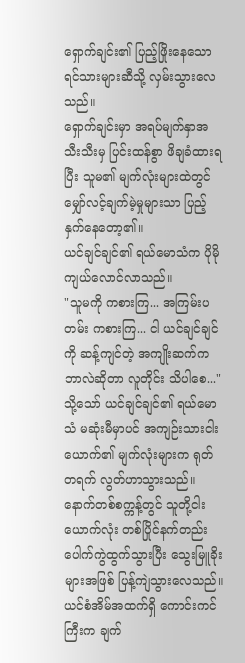ရှောက်ချင်း၏ ပြည့်ဖြိုးနေသော ရင်သားများဆီသို့ လှမ်းသွားလေသည်။
ရှောက်ချင်းမှာ အရပ်မျက်နှာအသီးသီးမှ ပြင်းထန်စွာ ဖိချခံထားရပြီး သူမ၏ မျက်လုံးများထဲတွင် မျှော်လင့်ချက်မဲ့မှုများသာ ပြည့်နှက်နေတော့၏။
ယင်ချင်ချင်၏ ရယ်မောသံက ပိုမိုကျယ်လောင်လာသည်။
"သူမကို ကစားကြ... အကြမ်းပတမ်း ကစားကြ... ငါ ယင်ချင်ချင်ကို ဆန့်ကျင်တဲ့ အကျိုးဆက်က ဘာလဲဆိုတာ လူတိုင်း သိပါစေ..."
သို့သော် ယင်ချင်ချင်၏ ရယ်မောသံ မဆုံးမီမှာပင် အကျဉ်းသားငါးယောက်၏ မျက်လုံးများက ရုတ်တရက် လွတ်ဟာသွားသည်။
နောက်တစ်စက္ကန့်တွင် သူတို့ငါးယောက်လုံး တစ်ပြိုင်နက်တည်း ပေါက်ကွဲထွက်သွားပြီး သွေးမြူခိုးများအဖြစ် ပြန့်ကျဲသွားလေသည်။
ယင်စံအိမ်အထက်ရှိ ကောင်းကင်ကြီးက ချက်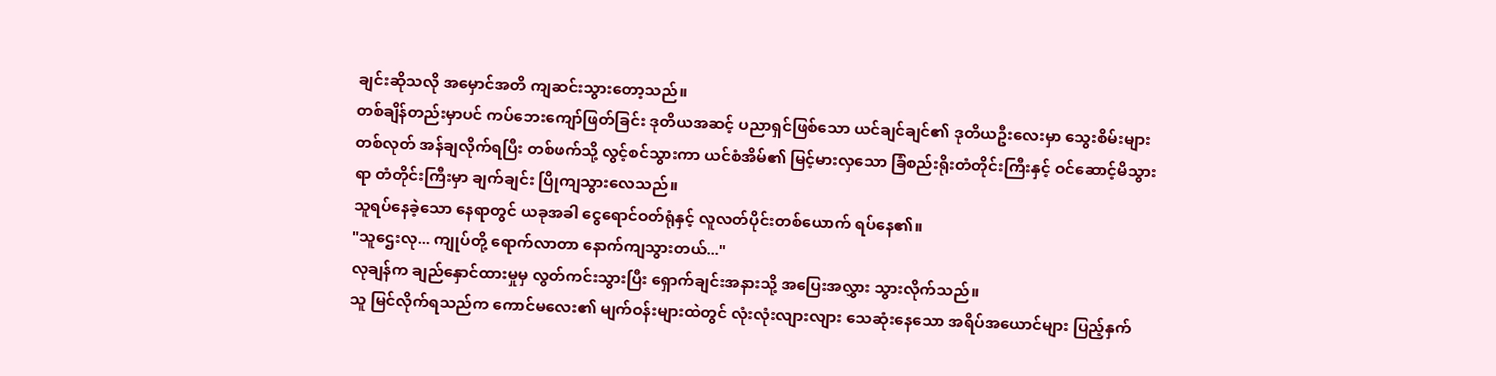ချင်းဆိုသလို အမှောင်အတိ ကျဆင်းသွားတော့သည်။
တစ်ချိန်တည်းမှာပင် ကပ်ဘေးကျော်ဖြတ်ခြင်း ဒုတိယအဆင့် ပညာရှင်ဖြစ်သော ယင်ချင်ချင်၏ ဒုတိယဦးလေးမှာ သွေးစိမ်းများ တစ်လုတ် အန်ချလိုက်ရပြီး တစ်ဖက်သို့ လွင့်စင်သွားကာ ယင်စံအိမ်၏ မြင့်မားလှသော ခြံစည်းရိုးတံတိုင်းကြီးနှင့် ဝင်ဆောင့်မိသွားရာ တံတိုင်းကြီးမှာ ချက်ချင်း ပြိုကျသွားလေသည်။
သူရပ်နေခဲ့သော နေရာတွင် ယခုအခါ ငွေရောင်ဝတ်ရုံနှင့် လူလတ်ပိုင်းတစ်ယောက် ရပ်နေ၏။
"သူဌေးလု... ကျုပ်တို့ ရောက်လာတာ နောက်ကျသွားတယ်..."
လုချန်က ချည်နှောင်ထားမှုမှ လွတ်ကင်းသွားပြီး ရှောက်ချင်းအနားသို့ အပြေးအလွှား သွားလိုက်သည်။
သူ မြင်လိုက်ရသည်က ကောင်မလေး၏ မျက်ဝန်းများထဲတွင် လုံးလုံးလျားလျား သေဆုံးနေသော အရိပ်အယောင်များ ပြည့်နှက်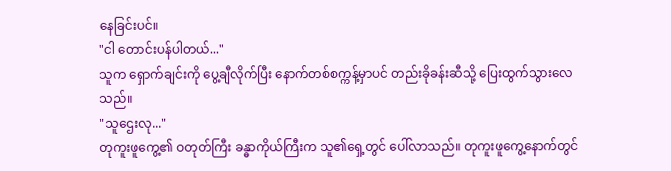နေခြင်းပင်။
"ငါ တောင်းပန်ပါတယ်..."
သူက ရှောက်ချင်းကို ပွေ့ချီလိုက်ပြီး နောက်တစ်စက္ကန့်မှာပင် တည်းခိုခန်းဆီသို့ ပြေးထွက်သွားလေသည်။
"သူဌေးလု..."
တုကူးဖူကွေ့၏ ဝတုတ်ကြီး ခန္ဓာကိုယ်ကြီးက သူ၏ရှေ့တွင် ပေါ်လာသည်။ တုကူးဖူကွေ့နောက်တွင်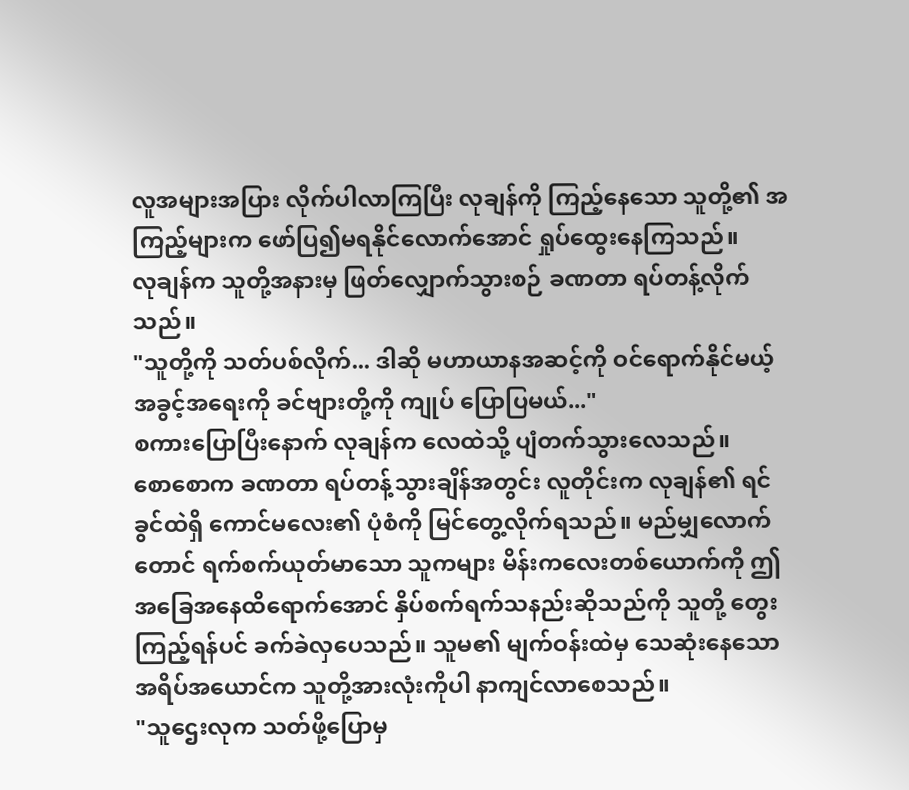လူအများအပြား လိုက်ပါလာကြပြီး လုချန်ကို ကြည့်နေသော သူတို့၏ အကြည့်များက ဖော်ပြ၍မရနိုင်လောက်အောင် ရှုပ်ထွေးနေကြသည်။
လုချန်က သူတို့အနားမှ ဖြတ်လျှောက်သွားစဉ် ခဏတာ ရပ်တန့်လိုက်သည်။
"သူတို့ကို သတ်ပစ်လိုက်... ဒါဆို မဟာယာနအဆင့်ကို ဝင်ရောက်နိုင်မယ့် အခွင့်အရေးကို ခင်ဗျားတို့ကို ကျုပ် ပြောပြမယ်..."
စကားပြောပြီးနောက် လုချန်က လေထဲသို့ ပျံတက်သွားလေသည်။
စောစောက ခဏတာ ရပ်တန့်သွားချိန်အတွင်း လူတိုင်းက လုချန်၏ ရင်ခွင်ထဲရှိ ကောင်မလေး၏ ပုံစံကို မြင်တွေ့လိုက်ရသည်။ မည်မျှလောက်တောင် ရက်စက်ယုတ်မာသော သူကများ မိန်းကလေးတစ်ယောက်ကို ဤအခြေအနေထိရောက်အောင် နှိပ်စက်ရက်သနည်းဆိုသည်ကို သူတို့ တွေးကြည့်ရန်ပင် ခက်ခဲလှပေသည်။ သူမ၏ မျက်ဝန်းထဲမှ သေဆုံးနေသော အရိပ်အယောင်က သူတို့အားလုံးကိုပါ နာကျင်လာစေသည်။
"သူဌေးလုက သတ်ဖို့ပြောမှ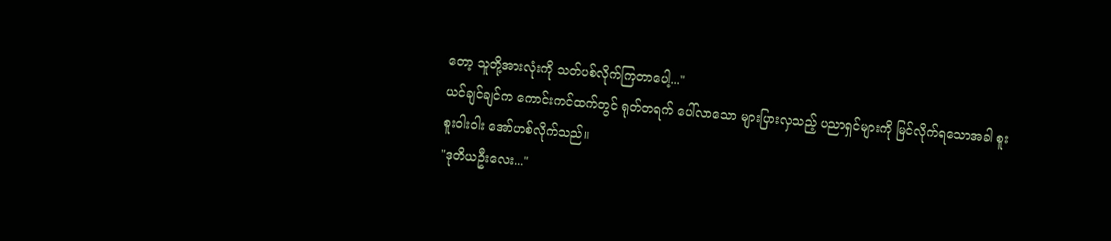တော့ သူတို့အားလုံးကို သတ်ပစ်လိုက်ကြတာပေါ့..."
ယင်ချင်ချင်က ကောင်းကင်ထက်တွင် ရုတ်တရက် ပေါ်လာသော များပြားလှသည့် ပညာရှင်များကို မြင်လိုက်ရသောအခါ စူးစူးဝါးဝါး အော်ဟစ်လိုက်သည်။
"ဒုတိယဦးလေး..."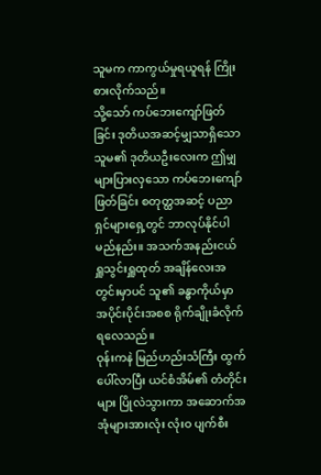သူမက ကာကွယ်မှုရယူရန် ကြိုးစားလိုက်သည်။
သို့သော် ကပ်ဘေးကျော်ဖြတ်ခြင်း ဒုတိယအဆင့်မျှသာရှိသော သူမ၏ ဒုတိယဦးလေးက ဤမျှများပြားလှသော ကပ်ဘေးကျော်ဖြတ်ခြင်း စတုတ္ထအဆင့် ပညာရှင်များရှေ့တွင် ဘာလုပ်နိုင်ပါမည်နည်း။ အသက်အနည်းငယ် ရှူသွင်းရှူထုတ် အချိန်လေးအတွင်းမှာပင် သူ၏ ခန္ဓာကိုယ်မှာ အပိုင်းပိုင်းအစစ ရိုက်ချိုးခံလိုက်ရလေသည်။
ဝုန်းကနဲ မြည်ဟည်းသံကြီး ထွက်ပေါ်လာပြီး ယင်စံအိမ်၏ တံတိုင်းများ ပြိုလဲသွားကာ အဆောက်အအုံများအားလုံး လုံးဝ ပျက်စီး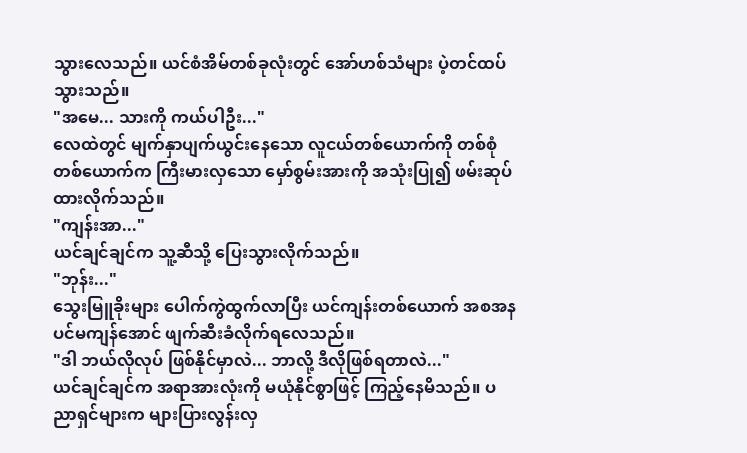သွားလေသည်။ ယင်စံအိမ်တစ်ခုလုံးတွင် အော်ဟစ်သံများ ပဲ့တင်ထပ်သွားသည်။
"အမေ... သားကို ကယ်ပါဦး..."
လေထဲတွင် မျက်နှာပျက်ယွင်းနေသော လူငယ်တစ်ယောက်ကို တစ်စုံတစ်ယောက်က ကြီးမားလှသော မှော်စွမ်းအားကို အသုံးပြု၍ ဖမ်းဆုပ်ထားလိုက်သည်။
"ကျန်းအာ..."
ယင်ချင်ချင်က သူ့ဆီသို့ ပြေးသွားလိုက်သည်။
"ဘုန်း..."
သွေးမြူခိုးများ ပေါက်ကွဲထွက်လာပြီး ယင်ကျန်းတစ်ယောက် အစအနပင်မကျန်အောင် ဖျက်ဆီးခံလိုက်ရလေသည်။
"ဒါ ဘယ်လိုလုပ် ဖြစ်နိုင်မှာလဲ... ဘာလို့ ဒီလိုဖြစ်ရတာလဲ..."
ယင်ချင်ချင်က အရာအားလုံးကို မယုံနိုင်စွာဖြင့် ကြည့်နေမိသည်။ ပညာရှင်များက များပြားလွန်းလှ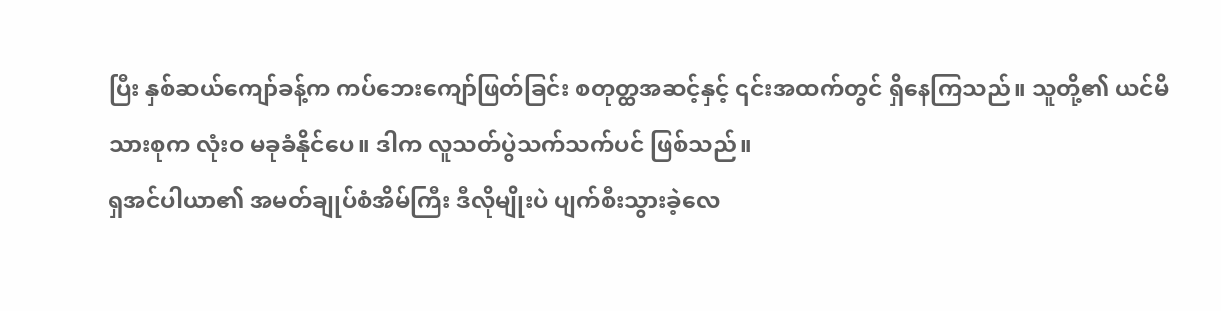ပြီး နှစ်ဆယ်ကျော်ခန့်က ကပ်ဘေးကျော်ဖြတ်ခြင်း စတုတ္ထအဆင့်နှင့် ၎င်းအထက်တွင် ရှိနေကြသည်။ သူတို့၏ ယင်မိသားစုက လုံးဝ မခုခံနိုင်ပေ။ ဒါက လူသတ်ပွဲသက်သက်ပင် ဖြစ်သည်။
ရှအင်ပါယာ၏ အမတ်ချုပ်စံအိမ်ကြီး ဒီလိုမျိုးပဲ ပျက်စီးသွားခဲ့လေ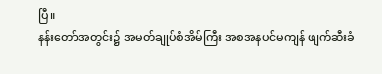ပြီ။
နန်းတော်အတွင်း၌ အမတ်ချုပ်စံအိမ်ကြီး အစအနပင်မကျန် ဖျက်ဆီးခံ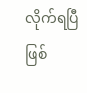လိုက်ရပြီဖြစ်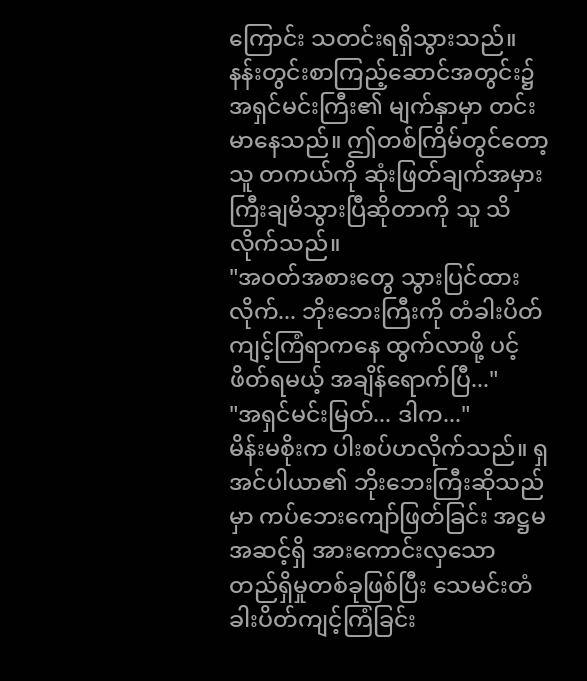ကြောင်း သတင်းရရှိသွားသည်။
နန်းတွင်းစာကြည့်ဆောင်အတွင်း၌ အရှင်မင်းကြီး၏ မျက်နှာမှာ တင်းမာနေသည်။ ဤတစ်ကြိမ်တွင်တော့ သူ တကယ်ကို ဆုံးဖြတ်ချက်အမှားကြီးချမိသွားပြီဆိုတာကို သူ သိလိုက်သည်။
"အဝတ်အစားတွေ သွားပြင်ထားလိုက်... ဘိုးဘေးကြီးကို တံခါးပိတ်ကျင့်ကြံရာကနေ ထွက်လာဖို့ ပင့်ဖိတ်ရမယ့် အချိန်ရောက်ပြီ..."
"အရှင်မင်းမြတ်... ဒါက..."
မိန်းမစိုးက ပါးစပ်ဟလိုက်သည်။ ရှအင်ပါယာ၏ ဘိုးဘေးကြီးဆိုသည်မှာ ကပ်ဘေးကျော်ဖြတ်ခြင်း အဋ္ဌမအဆင့်ရှိ အားကောင်းလှသော တည်ရှိမှုတစ်ခုဖြစ်ပြီး သေမင်းတံခါးပိတ်ကျင့်ကြံခြင်း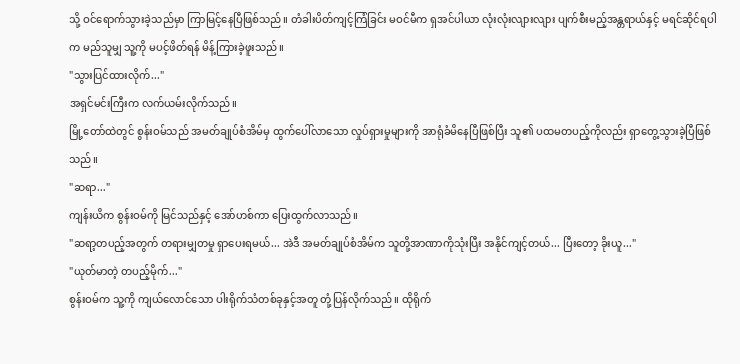သို့ ဝင်ရောက်သွားခဲ့သည်မှာ ကြာမြင့်နေပြီဖြစ်သည်။ တံခါးပိတ်ကျင့်ကြံခြင်း မဝင်မီက ရှအင်ပါယာ လုံးလုံးလျားလျား ပျက်စီးမည့်အန္တရာယ်နှင့် မရင်ဆိုင်ရပါက မည်သူမျှ သူ့ကို မပင့်ဖိတ်ရန် မိန့်ကြားခဲ့ဖူးသည်။
"သွားပြင်ထားလိုက်..."
အရှင်မင်းကြီးက လက်ယမ်းလိုက်သည်။
မြို့တော်ထဲတွင် စွန်းဝမ်သည် အမတ်ချုပ်စံအိမ်မှ ထွက်ပေါ်လာသော လှုပ်ရှားမှုများကို အာရုံခံမိနေပြီဖြစ်ပြီး သူ၏ ပထမတပည့်ကိုလည်း ရှာတွေ့သွားခဲ့ပြီဖြစ်သည်။
"ဆရာ..."
ကျန်းယိက စွန်းဝမ်ကို မြင်သည်နှင့် အော်ဟစ်ကာ ပြေးထွက်လာသည်။
"ဆရာ့တပည့်အတွက် တရားမျှတမှု ရှာပေးရမယ်... အဲဒီ အမတ်ချုပ်စံအိမ်က သူတို့အာဏာကိုသုံးပြီး အနိုင်ကျင့်တယ်... ပြီးတော့ ခိုးယူ..."
"ယုတ်မာတဲ့ တပည့်မိုက်..."
စွန်းဝမ်က သူ့ကို ကျယ်လောင်သော ပါးရိုက်သံတစ်ခုနှင့်အတူ တုံ့ပြန်လိုက်သည်။ ထိုရိုက်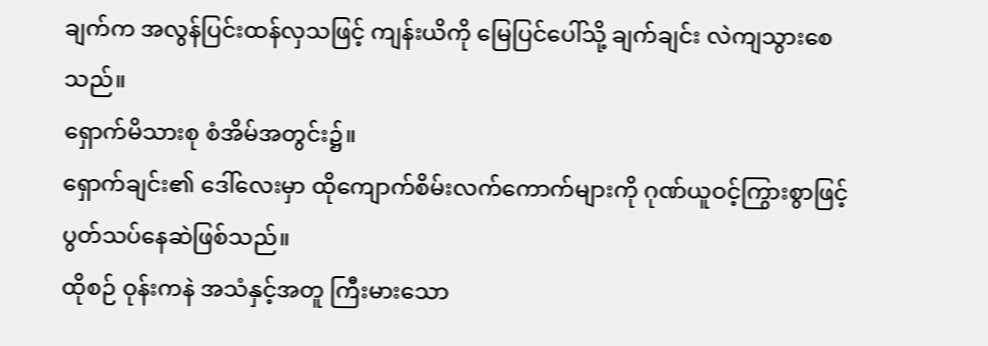ချက်က အလွန်ပြင်းထန်လှသဖြင့် ကျန်းယိကို မြေပြင်ပေါ်သို့ ချက်ချင်း လဲကျသွားစေသည်။
ရှောက်မိသားစု စံအိမ်အတွင်း၌။
ရှောက်ချင်း၏ ဒေါ်လေးမှာ ထိုကျောက်စိမ်းလက်ကောက်များကို ဂုဏ်ယူဝင့်ကြွားစွာဖြင့် ပွတ်သပ်နေဆဲဖြစ်သည်။
ထိုစဉ် ဝုန်းကနဲ အသံနှင့်အတူ ကြီးမားသော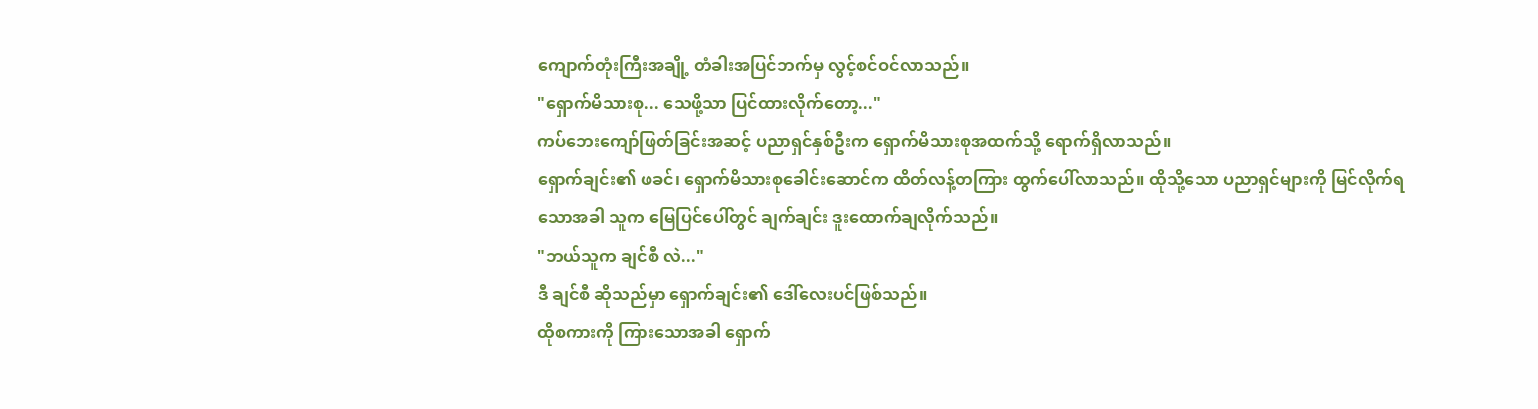ကျောက်တုံးကြီးအချို့ တံခါးအပြင်ဘက်မှ လွင့်စင်ဝင်လာသည်။
"ရှောက်မိသားစု... သေဖို့သာ ပြင်ထားလိုက်တော့..."
ကပ်ဘေးကျော်ဖြတ်ခြင်းအဆင့် ပညာရှင်နှစ်ဦးက ရှောက်မိသားစုအထက်သို့ ရောက်ရှိလာသည်။
ရှောက်ချင်း၏ ဖခင်၊ ရှောက်မိသားစုခေါင်းဆောင်က ထိတ်လန့်တကြား ထွက်ပေါ်လာသည်။ ထိုသို့သော ပညာရှင်များကို မြင်လိုက်ရသောအခါ သူက မြေပြင်ပေါ်တွင် ချက်ချင်း ဒူးထောက်ချလိုက်သည်။
"ဘယ်သူက ချင်စီ လဲ..."
ဒီ ချင်စီ ဆိုသည်မှာ ရှောက်ချင်း၏ ဒေါ်လေးပင်ဖြစ်သည်။
ထိုစကားကို ကြားသောအခါ ရှောက်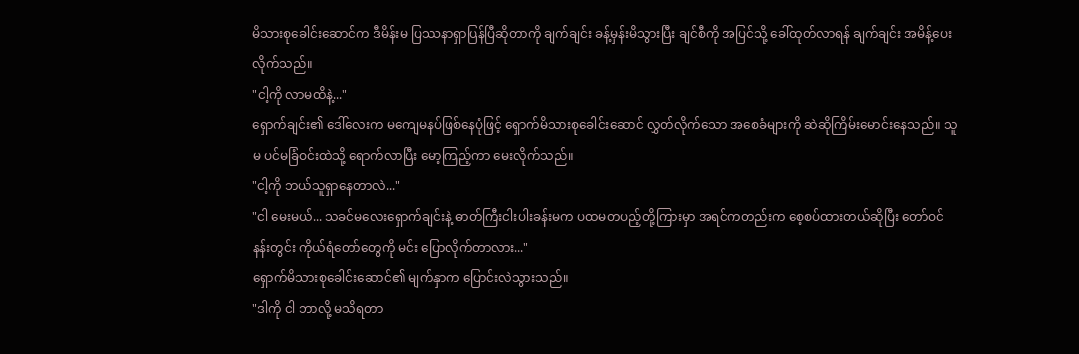မိသားစုခေါင်းဆောင်က ဒီမိန်းမ ပြဿနာရှာပြန်ပြီဆိုတာကို ချက်ချင်း ခန့်မှန်းမိသွားပြီး ချင်စီကို အပြင်သို့ ခေါ်ထုတ်လာရန် ချက်ချင်း အမိန့်ပေးလိုက်သည်။
"ငါ့ကို လာမထိနဲ့..."
ရှောက်ချင်း၏ ဒေါ်လေးက မကျေမနပ်ဖြစ်နေပုံဖြင့် ရှောက်မိသားစုခေါင်းဆောင် လွှတ်လိုက်သော အစေခံများကို ဆဲဆိုကြိမ်းမောင်းနေသည်။ သူမ ပင်မခြံဝင်းထဲသို့ ရောက်လာပြီး မော့ကြည့်ကာ မေးလိုက်သည်။
"ငါ့ကို ဘယ်သူရှာနေတာလဲ..."
"ငါ မေးမယ်... သခင်မလေးရှောက်ချင်းနဲ့ ဓာတ်ကြီးငါးပါးခန်းမက ပထမတပည့်တို့ကြားမှာ အရင်ကတည်းက စေ့စပ်ထားတယ်ဆိုပြီး တော်ဝင်နန်းတွင်း ကိုယ်ရံတော်တွေကို မင်း ပြောလိုက်တာလား..."
ရှောက်မိသားစုခေါင်းဆောင်၏ မျက်နှာက ပြောင်းလဲသွားသည်။
"ဒါကို ငါ ဘာလို့ မသိရတာ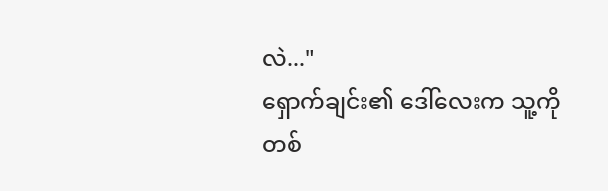လဲ..."
ရှောက်ချင်း၏ ဒေါ်လေးက သူ့ကို တစ်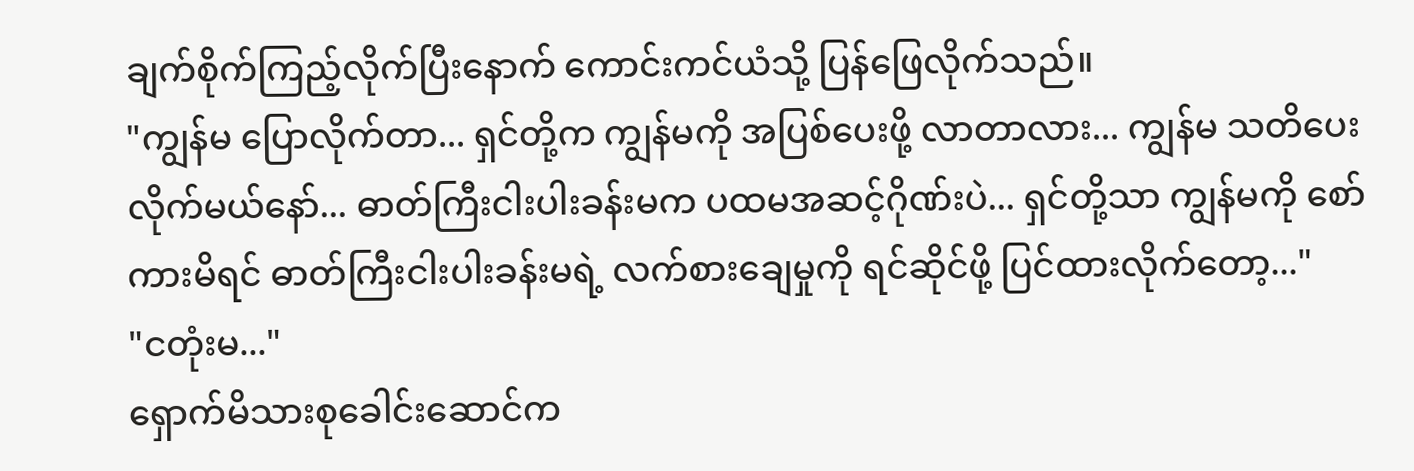ချက်စိုက်ကြည့်လိုက်ပြီးနောက် ကောင်းကင်ယံသို့ ပြန်ဖြေလိုက်သည်။
"ကျွန်မ ပြောလိုက်တာ... ရှင်တို့က ကျွန်မကို အပြစ်ပေးဖို့ လာတာလား... ကျွန်မ သတိပေးလိုက်မယ်နော်... ဓာတ်ကြီးငါးပါးခန်းမက ပထမအဆင့်ဂိုဏ်းပဲ... ရှင်တို့သာ ကျွန်မကို စော်ကားမိရင် ဓာတ်ကြီးငါးပါးခန်းမရဲ့ လက်စားချေမှုကို ရင်ဆိုင်ဖို့ ပြင်ထားလိုက်တော့..."
"ငတုံးမ..."
ရှောက်မိသားစုခေါင်းဆောင်က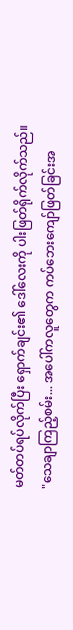မတ်တပ်ရပ်လိုက်ပြီး ရှောက်ချင်း၏ ဒေါ်လေးကို ပါးဖြတ်ရိုက်လိုက်သည်။
"သေချာကြည့်စမ်း... အပေါ်ကလူတွေက ကပ်ဘေးကျော်ဖြတ်ခြင်းအ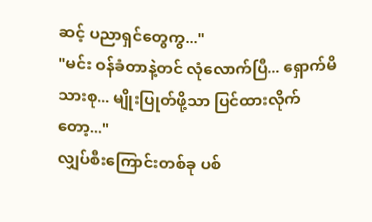ဆင့် ပညာရှင်တွေကွ..."
"မင်း ဝန်ခံတာနဲ့တင် လုံလောက်ပြီ... ရှောက်မိသားစု... မျိုးပြုတ်ဖို့သာ ပြင်ထားလိုက်တော့..."
လျှပ်စီးကြောင်းတစ်ခု ပစ်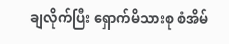ချလိုက်ပြီး ရှောက်မိသားစု စံအိမ်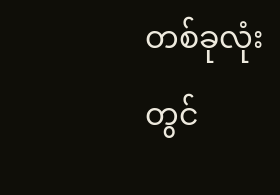တစ်ခုလုံးတွင်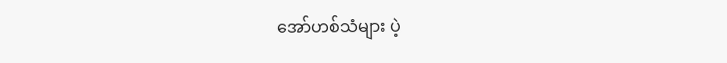အော်ဟစ်သံများ ပဲ့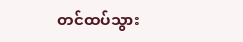တင်ထပ်သွား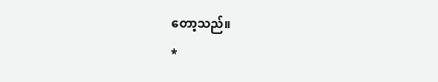တော့သည်။
*